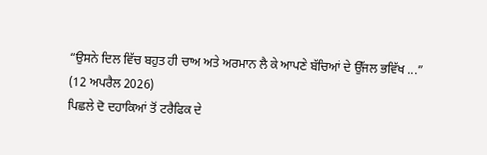“ਉਸਨੇ ਦਿਲ ਵਿੱਚ ਬਹੁਤ ਹੀ ਚਾਅ ਅਤੇ ਅਰਮਾਨ ਲੈ ਕੇ ਆਪਣੇ ਬੱਚਿਆਂ ਦੇ ਉੱਜਲ ਭਵਿੱਖ ...”
(12 ਅਪਰੈਲ 2026)
ਪਿਛਲੇ ਦੋ ਦਹਾਕਿਆਂ ਤੋਂ ਟਰੈਫਿਕ ਦੇ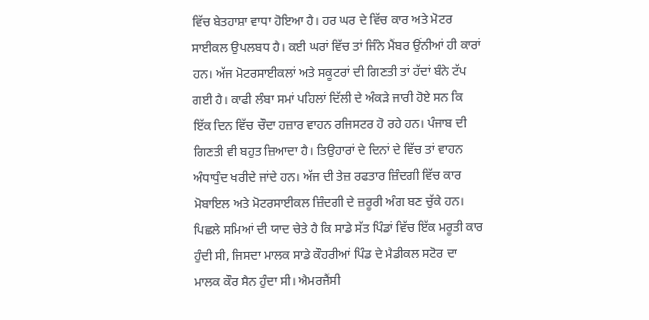ਵਿੱਚ ਬੇਤਹਾਸ਼ਾ ਵਾਧਾ ਹੋਇਆ ਹੈ। ਹਰ ਘਰ ਦੇ ਵਿੱਚ ਕਾਰ ਅਤੇ ਮੋਟਰ ਸਾਈਕਲ ਉਪਲਬਧ ਹੈ। ਕਈ ਘਰਾਂ ਵਿੱਚ ਤਾਂ ਜਿੰਨੇ ਮੈਂਬਰ ਉਂਨੀਆਂ ਹੀ ਕਾਰਾਂ ਹਨ। ਅੱਜ ਮੋਟਰਸਾਈਕਲਾਂ ਅਤੇ ਸਕੂਟਰਾਂ ਦੀ ਗਿਣਤੀ ਤਾਂ ਹੱਦਾਂ ਬੰਨੇ ਟੱਪ ਗਈ ਹੈ। ਕਾਫੀ ਲੰਬਾ ਸਮਾਂ ਪਹਿਲਾਂ ਦਿੱਲੀ ਦੇ ਅੰਕੜੇ ਜਾਰੀ ਹੋਏ ਸਨ ਕਿ ਇੱਕ ਦਿਨ ਵਿੱਚ ਚੌਦਾ ਹਜ਼ਾਰ ਵਾਹਨ ਰਜਿਸਟਰ ਹੋ ਰਹੇ ਹਨ। ਪੰਜਾਬ ਦੀ ਗਿਣਤੀ ਵੀ ਬਹੁਤ ਜ਼ਿਆਦਾ ਹੈ। ਤਿਉਹਾਰਾਂ ਦੇ ਦਿਨਾਂ ਦੇ ਵਿੱਚ ਤਾਂ ਵਾਹਨ ਅੰਧਾਧੁੰਦ ਖਰੀਦੇ ਜਾਂਦੇ ਹਨ। ਅੱਜ ਦੀ ਤੇਜ਼ ਰਫਤਾਰ ਜ਼ਿੰਦਗੀ ਵਿੱਚ ਕਾਰ ਮੋਬਾਇਲ ਅਤੇ ਮੋਟਰਸਾਈਕਲ ਜ਼ਿੰਦਗੀ ਦੇ ਜ਼ਰੂਰੀ ਅੰਗ ਬਣ ਚੁੱਕੇ ਹਨ। ਪਿਛਲੇ ਸਮਿਆਂ ਦੀ ਯਾਦ ਚੇਤੇ ਹੈ ਕਿ ਸਾਡੇ ਸੱਤ ਪਿੰਡਾਂ ਵਿੱਚ ਇੱਕ ਮਰੂਤੀ ਕਾਰ ਹੁੰਦੀ ਸੀ, ਜਿਸਦਾ ਮਾਲਕ ਸਾਡੇ ਕੌਹਰੀਆਂ ਪਿੰਡ ਦੇ ਮੈਡੀਕਲ ਸਟੋਰ ਦਾ ਮਾਲਕ ਕੌਰ ਸੈਨ ਹੁੰਦਾ ਸੀ। ਐਮਰਜੈਂਸੀ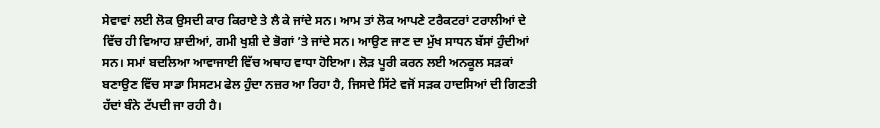ਸੇਵਾਵਾਂ ਲਈ ਲੋਕ ਉਸਦੀ ਕਾਰ ਕਿਰਾਏ ਤੇ ਲੈ ਕੇ ਜਾਂਦੇ ਸਨ। ਆਮ ਤਾਂ ਲੋਕ ਆਪਣੇ ਟਰੈਕਟਰਾਂ ਟਰਾਲੀਆਂ ਦੇ ਵਿੱਚ ਹੀ ਵਿਆਹ ਸ਼ਾਦੀਆਂ, ਗਮੀ ਖੁਸ਼ੀ ਦੇ ਭੋਗਾਂ ’ਤੇ ਜਾਂਦੇ ਸਨ। ਆਉਣ ਜਾਣ ਦਾ ਮੁੱਖ ਸਾਧਨ ਬੱਸਾਂ ਹੁੰਦੀਆਂ ਸਨ। ਸਮਾਂ ਬਦਲਿਆ ਆਵਾਜਾਈ ਵਿੱਚ ਅਥਾਹ ਵਾਧਾ ਹੋਇਆ। ਲੋੜ ਪੂਰੀ ਕਰਨ ਲਈ ਅਨਕੂਲ ਸੜਕਾਂ ਬਣਾਉਣ ਵਿੱਚ ਸਾਡਾ ਸਿਸਟਮ ਫੇਲ ਹੁੰਦਾ ਨਜ਼ਰ ਆ ਰਿਹਾ ਹੈ, ਜਿਸਦੇ ਸਿੱਟੇ ਵਜੋਂ ਸੜਕ ਹਾਦਸਿਆਂ ਦੀ ਗਿਣਤੀ ਹੱਦਾਂ ਬੰਨੇ ਟੱਪਦੀ ਜਾ ਰਹੀ ਹੈ।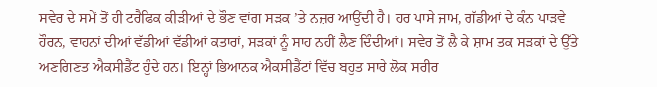ਸਵੇਰ ਦੇ ਸਮੇਂ ਤੋਂ ਹੀ ਟਰੈਫਿਕ ਕੀੜੀਆਂ ਦੇ ਭੌਣ ਵਾਂਗ ਸੜਕ ’ਤੇ ਨਜ਼ਰ ਆਉਂਦੀ ਹੈ। ਹਰ ਪਾਸੇ ਜਾਮ, ਗੱਡੀਆਂ ਦੇ ਕੰਨ ਪਾੜਵੇ ਹੌਰਨ, ਵਾਹਨਾਂ ਦੀਆਂ ਵੱਡੀਆਂ ਵੱਡੀਆਂ ਕਤਾਰਾਂ, ਸੜਕਾਂ ਨੂੰ ਸਾਹ ਨਹੀਂ ਲੈਣ ਦਿੰਦੀਆਂ। ਸਵੇਰ ਤੋਂ ਲੈ ਕੇ ਸ਼ਾਮ ਤਕ ਸੜਕਾਂ ਦੇ ਉੱਤੇ ਅਣਗਿਣਤ ਐਕਸੀਡੈਂਟ ਹੁੰਦੇ ਹਨ। ਇਨ੍ਹਾਂ ਭਿਆਨਕ ਐਕਸੀਡੈਂਟਾਂ ਵਿੱਚ ਬਹੁਤ ਸਾਰੇ ਲੋਕ ਸਰੀਰ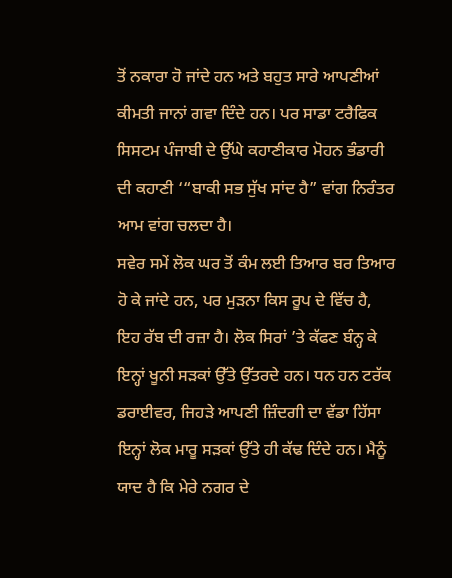ਤੋਂ ਨਕਾਰਾ ਹੋ ਜਾਂਦੇ ਹਨ ਅਤੇ ਬਹੁਤ ਸਾਰੇ ਆਪਣੀਆਂ ਕੀਮਤੀ ਜਾਨਾਂ ਗਵਾ ਦਿੰਦੇ ਹਨ। ਪਰ ਸਾਡਾ ਟਰੈਫਿਕ ਸਿਸਟਮ ਪੰਜਾਬੀ ਦੇ ਉੱਘੇ ਕਹਾਣੀਕਾਰ ਮੋਹਨ ਭੰਡਾਰੀ ਦੀ ਕਹਾਣੀ ‘“ਬਾਕੀ ਸਭ ਸੁੱਖ ਸਾਂਦ ਹੈ” ਵਾਂਗ ਨਿਰੰਤਰ ਆਮ ਵਾਂਗ ਚਲਦਾ ਹੈ।
ਸਵੇਰ ਸਮੇਂ ਲੋਕ ਘਰ ਤੋਂ ਕੰਮ ਲਈ ਤਿਆਰ ਬਰ ਤਿਆਰ ਹੋ ਕੇ ਜਾਂਦੇ ਹਨ, ਪਰ ਮੁੜਨਾ ਕਿਸ ਰੂਪ ਦੇ ਵਿੱਚ ਹੈ, ਇਹ ਰੱਬ ਦੀ ਰਜ਼ਾ ਹੈ। ਲੋਕ ਸਿਰਾਂ ’ਤੇ ਕੱਫਣ ਬੰਨ੍ਹ ਕੇ ਇਨ੍ਹਾਂ ਖੂਨੀ ਸੜਕਾਂ ਉੱਤੇ ਉੱਤਰਦੇ ਹਨ। ਧਨ ਹਨ ਟਰੱਕ ਡਰਾਈਵਰ, ਜਿਹੜੇ ਆਪਣੀ ਜ਼ਿੰਦਗੀ ਦਾ ਵੱਡਾ ਹਿੱਸਾ ਇਨ੍ਹਾਂ ਲੋਕ ਮਾਰੂ ਸੜਕਾਂ ਉੱਤੇ ਹੀ ਕੱਢ ਦਿੰਦੇ ਹਨ। ਮੈਨੂੰ ਯਾਦ ਹੈ ਕਿ ਮੇਰੇ ਨਗਰ ਦੇ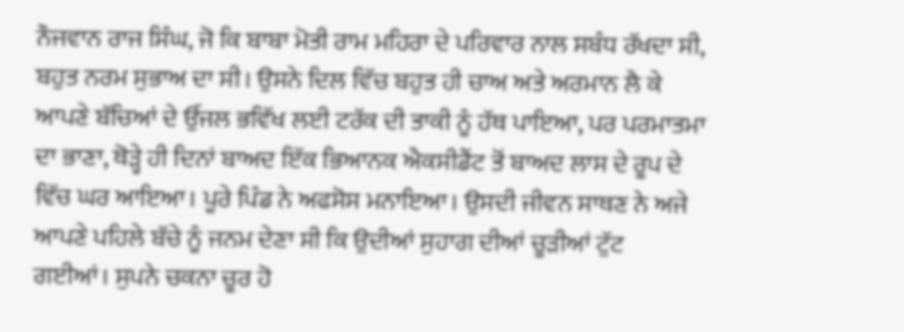ਨੌਜਵਾਨ ਰਾਜ ਸਿੰਘ, ਜੋ ਕਿ ਬਾਬਾ ਮੋਤੀ ਰਾਮ ਮਹਿਰਾ ਦੇ ਪਰਿਵਾਰ ਨਾਲ ਸਬੰਧ ਰੱਖਦਾ ਸੀ, ਬਹੁਤ ਨਰਮ ਸੁਭਾਅ ਦਾ ਸੀ। ਉਸਨੇ ਦਿਲ ਵਿੱਚ ਬਹੁਤ ਹੀ ਚਾਅ ਅਤੇ ਅਰਮਾਨ ਲੈ ਕੇ ਆਪਣੇ ਬੱਚਿਆਂ ਦੇ ਉੱਜਲ ਭਵਿੱਖ ਲਈ ਟਰੱਕ ਦੀ ਤਾਕੀ ਨੂੰ ਹੱਥ ਪਾਇਆ, ਪਰ ਪਰਮਾਤਮਾ ਦਾ ਭਾਣਾ, ਥੋੜ੍ਹੇ ਹੀ ਦਿਨਾਂ ਬਾਅਦ ਇੱਕ ਭਿਆਨਕ ਐਕਸੀਡੈਂਟ ਤੋਂ ਬਾਅਦ ਲਾਸ ਦੇ ਰੂਪ ਦੇ ਵਿੱਚ ਘਰ ਆਇਆ। ਪੂਰੇ ਪਿੰਡ ਨੇ ਅਫਸੋਸ ਮਨਾਇਆ। ਉਸਦੀ ਜੀਵਨ ਸਾਥਣ ਨੇ ਅਜੇ ਆਪਣੇ ਪਹਿਲੇ ਬੱਚੇ ਨੂੰ ਜਨਮ ਦੇਣਾ ਸੀ ਕਿ ਉਦੀਆਂ ਸੁਹਾਗ ਦੀਆਂ ਚੂੜੀਆਂ ਟੁੱਟ ਗਈਆਂ। ਸੁਪਨੇ ਚਕਨਾ ਚੂਰ ਹੋ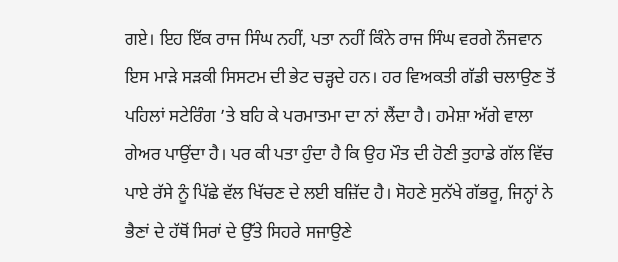ਗਏ। ਇਹ ਇੱਕ ਰਾਜ ਸਿੰਘ ਨਹੀਂ, ਪਤਾ ਨਹੀਂ ਕਿੰਨੇ ਰਾਜ ਸਿੰਘ ਵਰਗੇ ਨੌਜਵਾਨ ਇਸ ਮਾੜੇ ਸੜਕੀ ਸਿਸਟਮ ਦੀ ਭੇਟ ਚੜ੍ਹਦੇ ਹਨ। ਹਰ ਵਿਅਕਤੀ ਗੱਡੀ ਚਲਾਉਣ ਤੋਂ ਪਹਿਲਾਂ ਸਟੇਰਿੰਗ ’ਤੇ ਬਹਿ ਕੇ ਪਰਮਾਤਮਾ ਦਾ ਨਾਂ ਲੈਂਦਾ ਹੈ। ਹਮੇਸ਼ਾ ਅੱਗੇ ਵਾਲਾ ਗੇਅਰ ਪਾਉਂਦਾ ਹੈ। ਪਰ ਕੀ ਪਤਾ ਹੁੰਦਾ ਹੈ ਕਿ ਉਹ ਮੌਤ ਦੀ ਹੋਣੀ ਤੁਹਾਡੇ ਗੱਲ ਵਿੱਚ ਪਾਏ ਰੱਸੇ ਨੂੰ ਪਿੱਛੇ ਵੱਲ ਖਿੱਚਣ ਦੇ ਲਈ ਬਜ਼ਿੱਦ ਹੈ। ਸੋਹਣੇ ਸੁਨੱਖੇ ਗੱਭਰੂ, ਜਿਨ੍ਹਾਂ ਨੇ ਭੈਣਾਂ ਦੇ ਹੱਥੋਂ ਸਿਰਾਂ ਦੇ ਉੱਤੇ ਸਿਹਰੇ ਸਜਾਉਣੇ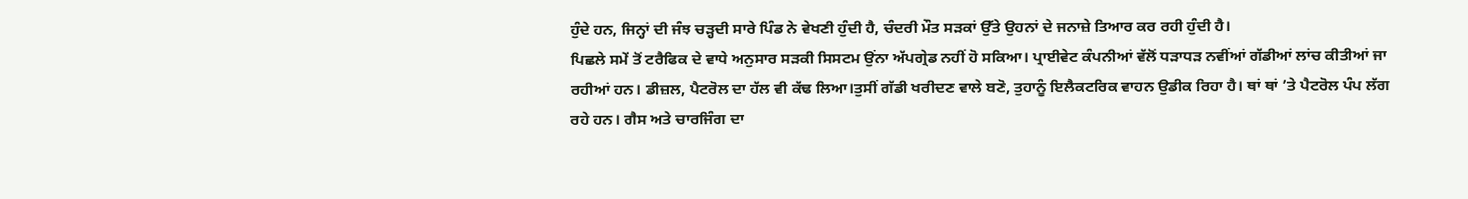ਹੁੰਦੇ ਹਨ, ਜਿਨ੍ਹਾਂ ਦੀ ਜੰਝ ਚੜ੍ਹਦੀ ਸਾਰੇ ਪਿੰਡ ਨੇ ਵੇਖਣੀ ਹੁੰਦੀ ਹੈ, ਚੰਦਰੀ ਮੌਤ ਸੜਕਾਂ ਉੱਤੇ ਉਹਨਾਂ ਦੇ ਜਨਾਜ਼ੇ ਤਿਆਰ ਕਰ ਰਹੀ ਹੁੰਦੀ ਹੈ।
ਪਿਛਲੇ ਸਮੇਂ ਤੋਂ ਟਰੈਫਿਕ ਦੇ ਵਾਧੇ ਅਨੁਸਾਰ ਸੜਕੀ ਸਿਸਟਮ ਉਂਨਾ ਅੱਪਗ੍ਰੇਡ ਨਹੀਂ ਹੋ ਸਕਿਆ। ਪ੍ਰਾਈਵੇਟ ਕੰਪਨੀਆਂ ਵੱਲੋਂ ਧੜਾਧੜ ਨਵੀਂਆਂ ਗੱਡੀਆਂ ਲਾਂਚ ਕੀਤੀਆਂ ਜਾ ਰਹੀਆਂ ਹਨ। ਡੀਜ਼ਲ, ਪੈਟਰੋਲ ਦਾ ਹੱਲ ਵੀ ਕੱਢ ਲਿਆ।ਤੁਸੀਂ ਗੱਡੀ ਖਰੀਦਣ ਵਾਲੇ ਬਣੋ, ਤੁਹਾਨੂੰ ਇਲੈਕਟਰਿਕ ਵਾਹਨ ਉਡੀਕ ਰਿਹਾ ਹੈ। ਥਾਂ ਥਾਂ ’ਤੇ ਪੈਟਰੋਲ ਪੰਪ ਲੱਗ ਰਹੇ ਹਨ। ਗੈਸ ਅਤੇ ਚਾਰਜਿੰਗ ਦਾ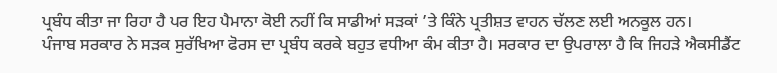ਪ੍ਰਬੰਧ ਕੀਤਾ ਜਾ ਰਿਹਾ ਹੈ ਪਰ ਇਹ ਪੈਮਾਨਾ ਕੋਈ ਨਹੀਂ ਕਿ ਸਾਡੀਆਂ ਸੜਕਾਂ ’ਤੇ ਕਿੰਨੇ ਪ੍ਰਤੀਸ਼ਤ ਵਾਹਨ ਚੱਲਣ ਲਈ ਅਨਕੂਲ ਹਨ।
ਪੰਜਾਬ ਸਰਕਾਰ ਨੇ ਸੜਕ ਸੁਰੱਖਿਆ ਫੋਰਸ ਦਾ ਪ੍ਰਬੰਧ ਕਰਕੇ ਬਹੁਤ ਵਧੀਆ ਕੰਮ ਕੀਤਾ ਹੈ। ਸਰਕਾਰ ਦਾ ਉਪਰਾਲਾ ਹੈ ਕਿ ਜਿਹੜੇ ਐਕਸੀਡੈਂਟ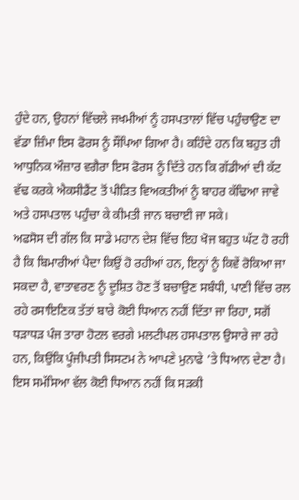ਹੁੰਦੇ ਹਨ, ਉਹਨਾਂ ਵਿੱਚਲੇ ਜਖਮੀਆਂ ਨੂੰ ਹਸਪਤਾਲਾਂ ਵਿੱਚ ਪਹੁੰਚਾਉਣ ਦਾ ਵੱਡਾ ਜ਼ਿੰਮਾ ਇਸ ਫੋਰਸ ਨੂੰ ਸੌਂਪਿਆ ਗਿਆ ਹੈ। ਕਹਿੰਦੇ ਹਨ ਕਿ ਬਹੁਤ ਹੀ ਆਧੁਨਿਕ ਔਜ਼ਾਰ ਵਗੈਰਾ ਇਸ ਫੋਰਸ ਨੂੰ ਦਿੱਤੇ ਹਨ ਕਿ ਗੱਡੀਆਂ ਦੀ ਕੱਟ ਵੱਢ ਕਰਕੇ ਐਕਸੀਡੈਂਟ ਤੋਂ ਪੀੜਿਤ ਵਿਅਕਤੀਆਂ ਨੂੰ ਬਾਹਰ ਕੱਢਿਆ ਜਾਵੇ ਅਤੇ ਹਸਪਤਾਲ ਪਹੁੰਚਾ ਕੇ ਕੀਮਤੀ ਜਾਨ ਬਚਾਈ ਜਾ ਸਕੇ।
ਅਫਸੋਸ ਦੀ ਗੱਲ ਕਿ ਸਾਡੇ ਮਹਾਨ ਦੇਸ਼ ਵਿੱਚ ਇਹ ਖੋਜ ਬਹੁਤ ਘੱਟ ਹੋ ਰਹੀ ਹੈ ਕਿ ਬਿਮਾਰੀਆਂ ਪੈਦਾ ਕਿਉਂ ਹੋ ਰਹੀਆਂ ਹਨ, ਇਨ੍ਹਾਂ ਨੂੰ ਕਿਵੇਂ ਰੋਕਿਆ ਜਾ ਸਕਦਾ ਹੈ, ਵਾਤਾਵਰਣ ਨੂੰ ਦੂਸ਼ਿਤ ਹੋਣ ਤੋਂ ਬਚਾਉਣ ਸਬੰਧੀ, ਪਾਣੀ ਵਿੱਚ ਰਲ ਰਹੇ ਰਸਾਇਣਿਕ ਤੱਤਾਂ ਬਾਰੇ ਕੋਈ ਧਿਆਨ ਨਹੀਂ ਦਿੱਤਾ ਜਾ ਰਿਹਾ, ਸਗੋਂ ਧੜਾਧੜ ਪੰਜ ਤਾਰਾ ਹੋਟਲ ਵਰਗੇ ਮਲਟੀਪਲ ਹਸਪਤਾਲ ਉਸਾਰੇ ਜਾ ਰਹੇ ਹਨ, ਕਿਉਂਕਿ ਪੂੰਜੀਪਤੀ ਸਿਸਟਮ ਨੇ ਆਪਣੇ ਮੁਨਾਫੇ ’ਤੇ ਧਿਆਨ ਦੇਣਾ ਹੈ। ਇਸ ਸਮੱਸਿਆ ਵੱਲ ਕੋਈ ਧਿਆਨ ਨਹੀਂ ਕਿ ਸੜਕੀ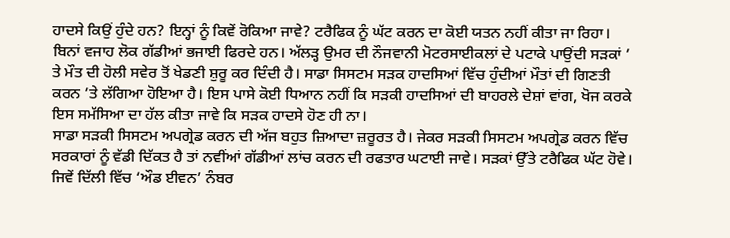ਹਾਦਸੇ ਕਿਉਂ ਹੁੰਦੇ ਹਨ? ਇਨ੍ਹਾਂ ਨੂੰ ਕਿਵੇਂ ਰੋਕਿਆ ਜਾਵੇ? ਟਰੈਫਿਕ ਨੂੰ ਘੱਟ ਕਰਨ ਦਾ ਕੋਈ ਯਤਨ ਨਹੀਂ ਕੀਤਾ ਜਾ ਰਿਹਾ। ਬਿਨਾਂ ਵਜਾਹ ਲੋਕ ਗੱਡੀਆਂ ਭਜਾਈ ਫਿਰਦੇ ਹਨ। ਅੱਲੜ੍ਹ ਉਮਰ ਦੀ ਨੌਜਵਾਨੀ ਮੋਟਰਸਾਈਕਲਾਂ ਦੇ ਪਟਾਕੇ ਪਾਉਂਦੀ ਸੜਕਾਂ ’ ਤੇ ਮੌਤ ਦੀ ਹੋਲੀ ਸਵੇਰ ਤੋਂ ਖੇਡਣੀ ਸ਼ੁਰੂ ਕਰ ਦਿੰਦੀ ਹੈ। ਸਾਡਾ ਸਿਸਟਮ ਸੜਕ ਹਾਦਸਿਆਂ ਵਿੱਚ ਹੁੰਦੀਆਂ ਮੌਤਾਂ ਦੀ ਗਿਣਤੀ ਕਰਨ ’ਤੇ ਲੱਗਿਆ ਹੋਇਆ ਹੈ। ਇਸ ਪਾਸੇ ਕੋਈ ਧਿਆਨ ਨਹੀਂ ਕਿ ਸੜਕੀ ਹਾਦਸਿਆਂ ਦੀ ਬਾਹਰਲੇ ਦੇਸ਼ਾਂ ਵਾਂਗ, ਖੋਜ ਕਰਕੇ ਇਸ ਸਮੱਸਿਆ ਦਾ ਹੱਲ ਕੀਤਾ ਜਾਵੇ ਕਿ ਸੜਕ ਹਾਦਸੇ ਹੋਣ ਹੀ ਨਾ।
ਸਾਡਾ ਸੜਕੀ ਸਿਸਟਮ ਅਪਗ੍ਰੇਡ ਕਰਨ ਦੀ ਅੱਜ ਬਹੁਤ ਜ਼ਿਆਦਾ ਜ਼ਰੂਰਤ ਹੈ। ਜੇਕਰ ਸੜਕੀ ਸਿਸਟਮ ਅਪਗ੍ਰੇਡ ਕਰਨ ਵਿੱਚ ਸਰਕਾਰਾਂ ਨੂੰ ਵੱਡੀ ਦਿੱਕਤ ਹੈ ਤਾਂ ਨਵੀਂਆਂ ਗੱਡੀਆਂ ਲਾਂਚ ਕਰਨ ਦੀ ਰਫਤਾਰ ਘਟਾਈ ਜਾਵੇ। ਸੜਕਾਂ ਉੱਤੇ ਟਰੈਫਿਕ ਘੱਟ ਹੋਵੇ। ਜਿਵੇਂ ਦਿੱਲੀ ਵਿੱਚ ‘ਔਡ ਈਵਨ’ ਨੰਬਰ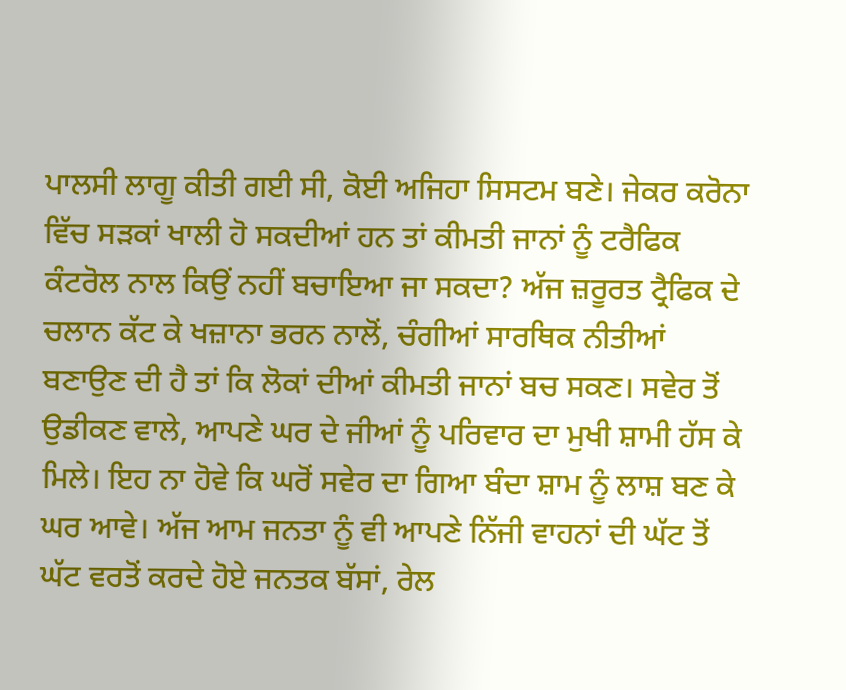ਪਾਲਸੀ ਲਾਗੂ ਕੀਤੀ ਗਈ ਸੀ, ਕੋਈ ਅਜਿਹਾ ਸਿਸਟਮ ਬਣੇ। ਜੇਕਰ ਕਰੋਨਾ ਵਿੱਚ ਸੜਕਾਂ ਖਾਲੀ ਹੋ ਸਕਦੀਆਂ ਹਨ ਤਾਂ ਕੀਮਤੀ ਜਾਨਾਂ ਨੂੰ ਟਰੈਫਿਕ ਕੰਟਰੋਲ ਨਾਲ ਕਿਉਂ ਨਹੀਂ ਬਚਾਇਆ ਜਾ ਸਕਦਾ? ਅੱਜ ਜ਼ਰੂਰਤ ਟ੍ਰੈਫਿਕ ਦੇ ਚਲਾਨ ਕੱਟ ਕੇ ਖਜ਼ਾਨਾ ਭਰਨ ਨਾਲੋਂ, ਚੰਗੀਆਂ ਸਾਰਥਿਕ ਨੀਤੀਆਂ ਬਣਾਉਣ ਦੀ ਹੈ ਤਾਂ ਕਿ ਲੋਕਾਂ ਦੀਆਂ ਕੀਮਤੀ ਜਾਨਾਂ ਬਚ ਸਕਣ। ਸਵੇਰ ਤੋਂ ਉਡੀਕਣ ਵਾਲੇ, ਆਪਣੇ ਘਰ ਦੇ ਜੀਆਂ ਨੂੰ ਪਰਿਵਾਰ ਦਾ ਮੁਖੀ ਸ਼ਾਮੀ ਹੱਸ ਕੇ ਮਿਲੇ। ਇਹ ਨਾ ਹੋਵੇ ਕਿ ਘਰੋਂ ਸਵੇਰ ਦਾ ਗਿਆ ਬੰਦਾ ਸ਼ਾਮ ਨੂੰ ਲਾਸ਼ ਬਣ ਕੇ ਘਰ ਆਵੇ। ਅੱਜ ਆਮ ਜਨਤਾ ਨੂੰ ਵੀ ਆਪਣੇ ਨਿੱਜੀ ਵਾਹਨਾਂ ਦੀ ਘੱਟ ਤੋਂ ਘੱਟ ਵਰਤੋਂ ਕਰਦੇ ਹੋਏ ਜਨਤਕ ਬੱਸਾਂ, ਰੇਲ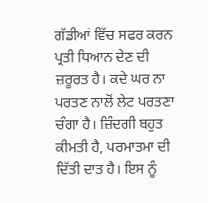ਗੱਡੀਆਂ ਵਿੱਚ ਸਫਰ ਕਰਨ ਪ੍ਰਤੀ ਧਿਆਨ ਦੇਣ ਦੀ ਜ਼ਰੂਰਤ ਹੈ। ਕਦੇ ਘਰ ਨਾ ਪਰਤਣ ਨਾਲੋਂ ਲੇਟ ਪਰਤਣਾ ਚੰਗਾ ਹੈ। ਜ਼ਿੰਦਗੀ ਬਹੁਤ ਕੀਮਤੀ ਹੈ, ਪਰਮਾਤਮਾ ਦੀ ਦਿੱਤੀ ਦਾਤ ਹੈ। ਇਸ ਨੂੰ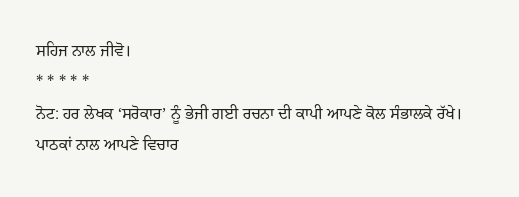ਸਹਿਜ ਨਾਲ ਜੀਵੋ।
* * * * *
ਨੋਟ: ਹਰ ਲੇਖਕ ‘ਸਰੋਕਾਰ’ ਨੂੰ ਭੇਜੀ ਗਈ ਰਚਨਾ ਦੀ ਕਾਪੀ ਆਪਣੇ ਕੋਲ ਸੰਭਾਲਕੇ ਰੱਖੇ।
ਪਾਠਕਾਂ ਨਾਲ ਆਪਣੇ ਵਿਚਾਰ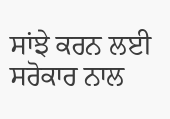ਸਾਂਝੇ ਕਰਨ ਲਈ ਸਰੋਕਾਰ ਨਾਲ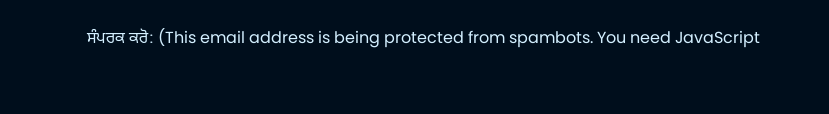ਸੰਪਰਕ ਕਰੋ: (This email address is being protected from spambots. You need JavaScript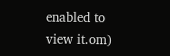enabled to view it.om)